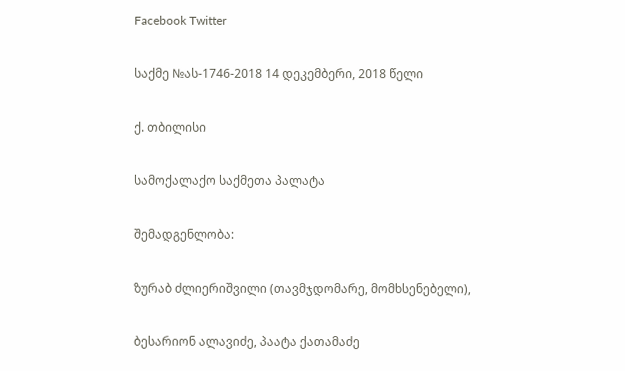Facebook Twitter

საქმე №ას-1746-2018 14 დეკემბერი, 2018 წელი

ქ. თბილისი

სამოქალაქო საქმეთა პალატა

შემადგენლობა:

ზურაბ ძლიერიშვილი (თავმჯდომარე, მომხსენებელი),

ბესარიონ ალავიძე, პაატა ქათამაძე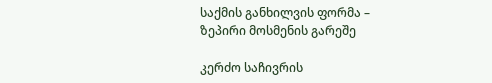საქმის განხილვის ფორმა – ზეპირი მოსმენის გარეშე

კერძო საჩივრის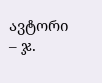ავტორი – ჯ.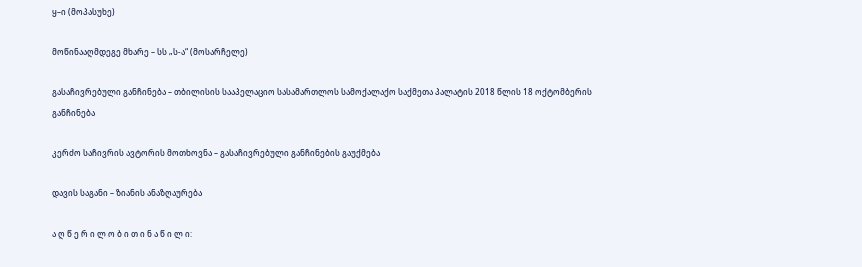ყ–ი (მოპასუხე)

მოწინააღმდეგე მხარე – სს „ს-ა“ (მოსარჩელე)

გასაჩივრებული განჩინება – თბილისის სააპელაციო სასამართლოს სამოქალაქო საქმეთა პალატის 2018 წლის 18 ოქტომბერის განჩინება

კერძო საჩივრის ავტორის მოთხოვნა – გასაჩივრებული განჩინების გაუქმება

დავის საგანი – ზიანის ანაზღაურება

ა ღ წ ე რ ი ლ ო ბ ი თ ი ნ ა წ ი ლ ი: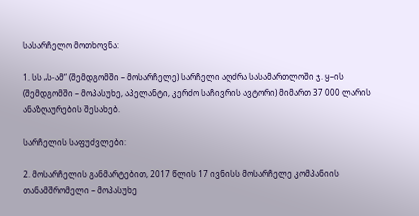სასარჩელო მოთხოვნა:

1. სს „ს-ამ“ (შემდგომში – მოსარჩელე) სარჩელი აღძრა სასამართლოში ჯ. ყ–ის (შემდგომში – მოპასუხე, აპელანტი, კერძო საჩივრის ავტორი) მიმართ 37 000 ლარის ანაზღაურების შესახებ.

სარჩელის საფუძვლები:

2. მოსარჩელის განმარტებით, 2017 წლის 17 ივნისს მოსარჩელე კომპანიის თანამშრომელი – მოპასუხე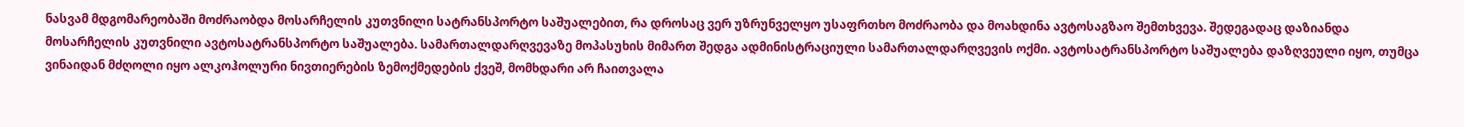ნასვამ მდგომარეობაში მოძრაობდა მოსარჩელის კუთვნილი სატრანსპორტო საშუალებით, რა დროსაც ვერ უზრუნველყო უსაფრთხო მოძრაობა და მოახდინა ავტოსაგზაო შემთხვევა. შედეგადაც დაზიანდა მოსარჩელის კუთვნილი ავტოსატრანსპორტო საშუალება. სამართალდარღვევაზე მოპასუხის მიმართ შედგა ადმინისტრაციული სამართალდარღვევის ოქმი. ავტოსატრანსპორტო საშუალება დაზღვეული იყო, თუმცა ვინაიდან მძღოლი იყო ალკოჰოლური ნივთიერების ზემოქმედების ქვეშ, მომხდარი არ ჩაითვალა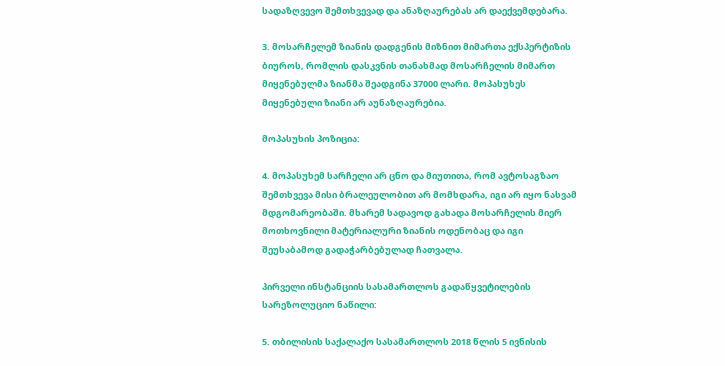სადაზღვევო შემთხვევად და ანაზღაურებას არ დაექვემდებარა.

3. მოსარჩელემ ზიანის დადგენის მიზნით მიმართა ექსპერტიზის ბიუროს, რომლის დასკვნის თანახმად მოსარჩელის მიმართ მიყენებულმა ზიანმა შეადგინა 37000 ლარი. მოპასუხეს მიყენებული ზიანი არ აუნაზღაურებია.

მოპასუხის პოზიცია:

4. მოპასუხემ სარჩელი არ ცნო და მიუთითა, რომ ავტოსაგზაო შემთხვევა მისი ბრალეულობით არ მომხდარა, იგი არ იყო ნასვამ მდგომარეობაში. მხარემ სადავოდ გახადა მოსარჩელის მიერ მოთხოვნილი მატერიალური ზიანის ოდენობაც და იგი შეუსაბამოდ გადაჭარბებულად ჩათვალა.

პირველი ინსტანციის სასამართლოს გადაწყვეტილების სარეზოლუციო ნაწილი:

5. თბილისის საქალაქო სასამართლოს 2018 წლის 5 ივნისის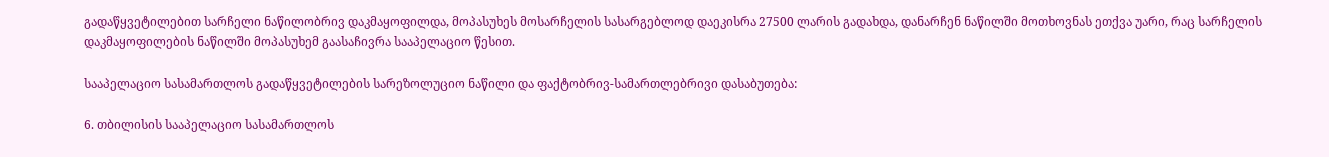გადაწყვეტილებით სარჩელი ნაწილობრივ დაკმაყოფილდა, მოპასუხეს მოსარჩელის სასარგებლოდ დაეკისრა 27500 ლარის გადახდა, დანარჩენ ნაწილში მოთხოვნას ეთქვა უარი, რაც სარჩელის დაკმაყოფილების ნაწილში მოპასუხემ გაასაჩივრა სააპელაციო წესით.

სააპელაციო სასამართლოს გადაწყვეტილების სარეზოლუციო ნაწილი და ფაქტობრივ-სამართლებრივი დასაბუთება:

6. თბილისის სააპელაციო სასამართლოს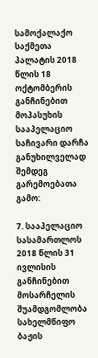სამოქალაქო საქმეთა პალატის 2018 წლის 18 ოქტომბერის განჩინებით მოპასუხის სააპელაციო საჩივარი დარჩა განუხილველად შემდეგ გარემოებათა გამო:

7. სააპელაციო სასამართლოს 2018 წლის 31 ივლისის განჩინებით მოსარჩელის შუამდგომლობა სახელმწიფო ბაჟის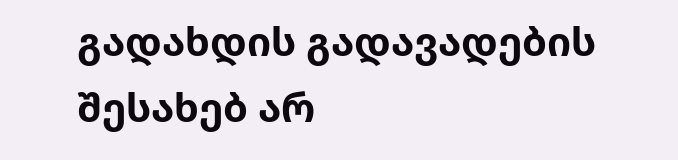გადახდის გადავადების შესახებ არ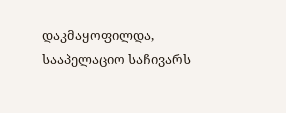დაკმაყოფილდა, სააპელაციო საჩივარს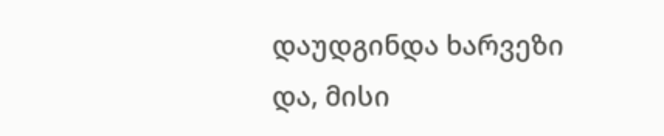დაუდგინდა ხარვეზი და, მისი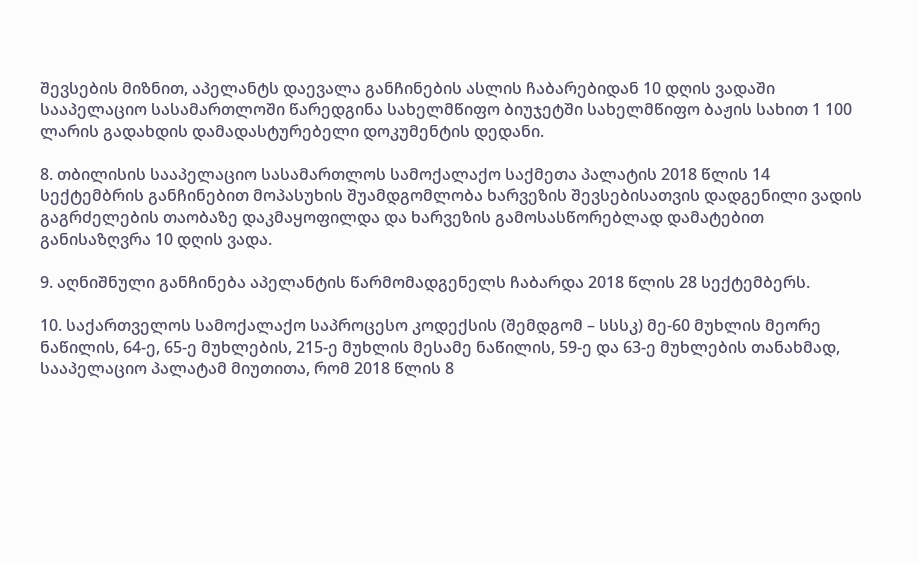შევსების მიზნით, აპელანტს დაევალა განჩინების ასლის ჩაბარებიდან 10 დღის ვადაში სააპელაციო სასამართლოში წარედგინა სახელმწიფო ბიუჯეტში სახელმწიფო ბაჟის სახით 1 100 ლარის გადახდის დამადასტურებელი დოკუმენტის დედანი.

8. თბილისის სააპელაციო სასამართლოს სამოქალაქო საქმეთა პალატის 2018 წლის 14 სექტემბრის განჩინებით მოპასუხის შუამდგომლობა ხარვეზის შევსებისათვის დადგენილი ვადის გაგრძელების თაობაზე დაკმაყოფილდა და ხარვეზის გამოსასწორებლად დამატებით განისაზღვრა 10 დღის ვადა.

9. აღნიშნული განჩინება აპელანტის წარმომადგენელს ჩაბარდა 2018 წლის 28 სექტემბერს.

10. საქართველოს სამოქალაქო საპროცესო კოდექსის (შემდგომ – სსსკ) მე-60 მუხლის მეორე ნაწილის, 64-ე, 65-ე მუხლების, 215-ე მუხლის მესამე ნაწილის, 59-ე და 63-ე მუხლების თანახმად, სააპელაციო პალატამ მიუთითა, რომ 2018 წლის 8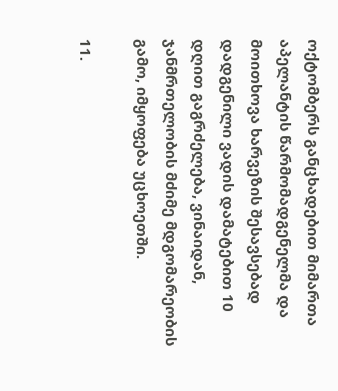ოქტომბერს განცხადებით მიმართა აპელანტის წარმომადგენელმა და მოითხოვა ხარვეზის შესავსებად დადგენილი ვადის დამატებით 10 დღით გაგრძელება, ვინაიდან, ჯანმრთელობის მძიმე მდგომარეობის გამო, იმყოფება უცხოეთში.

11.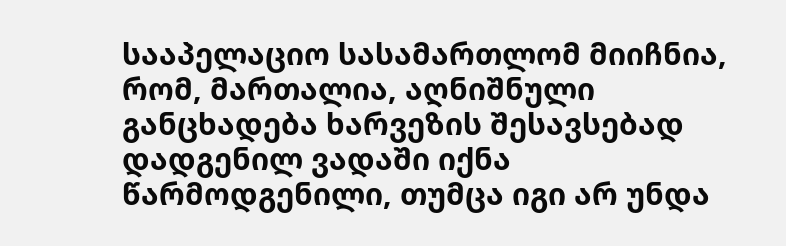სააპელაციო სასამართლომ მიიჩნია, რომ, მართალია, აღნიშნული განცხადება ხარვეზის შესავსებად დადგენილ ვადაში იქნა წარმოდგენილი, თუმცა იგი არ უნდა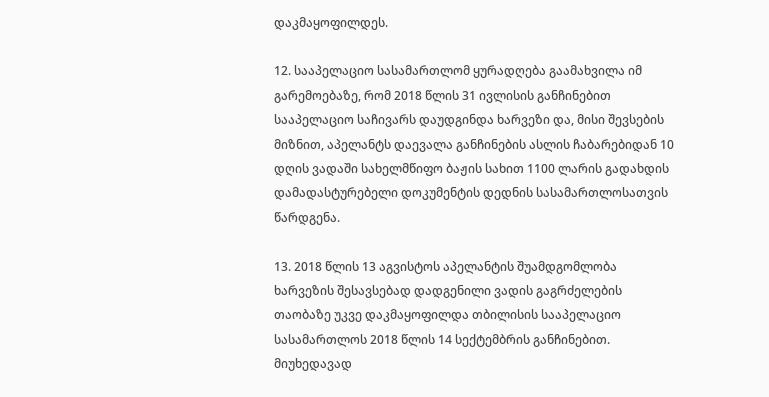დაკმაყოფილდეს.

12. სააპელაციო სასამართლომ ყურადღება გაამახვილა იმ გარემოებაზე, რომ 2018 წლის 31 ივლისის განჩინებით სააპელაციო საჩივარს დაუდგინდა ხარვეზი და, მისი შევსების მიზნით, აპელანტს დაევალა განჩინების ასლის ჩაბარებიდან 10 დღის ვადაში სახელმწიფო ბაჟის სახით 1100 ლარის გადახდის დამადასტურებელი დოკუმენტის დედნის სასამართლოსათვის წარდგენა.

13. 2018 წლის 13 აგვისტოს აპელანტის შუამდგომლობა ხარვეზის შესავსებად დადგენილი ვადის გაგრძელების თაობაზე უკვე დაკმაყოფილდა თბილისის სააპელაციო სასამართლოს 2018 წლის 14 სექტემბრის განჩინებით. მიუხედავად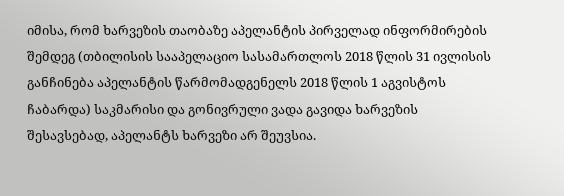იმისა, რომ ხარვეზის თაობაზე აპელანტის პირველად ინფორმირების შემდეგ (თბილისის სააპელაციო სასამართლოს 2018 წლის 31 ივლისის განჩინება აპელანტის წარმომადგენელს 2018 წლის 1 აგვისტოს ჩაბარდა) საკმარისი და გონივრული ვადა გავიდა ხარვეზის შესავსებად, აპელანტს ხარვეზი არ შეუვსია.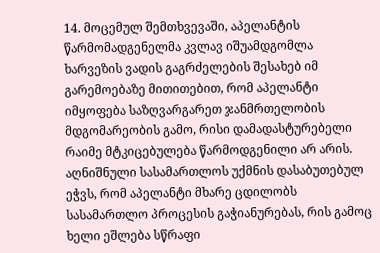14. მოცემულ შემთხვევაში, აპელანტის წარმომადგენელმა კვლავ იშუამდგომლა ხარვეზის ვადის გაგრძელების შესახებ იმ გარემოებაზე მითითებით, რომ აპელანტი იმყოფება საზღვარგარეთ ჯანმრთელობის მდგომარეობის გამო, რისი დამადასტურებელი რაიმე მტკიცებულება წარმოდგენილი არ არის. აღნიშნული სასამართლოს უქმნის დასაბუთებულ ეჭვს, რომ აპელანტი მხარე ცდილობს სასამართლო პროცესის გაჭიანურებას, რის გამოც ხელი ეშლება სწრაფი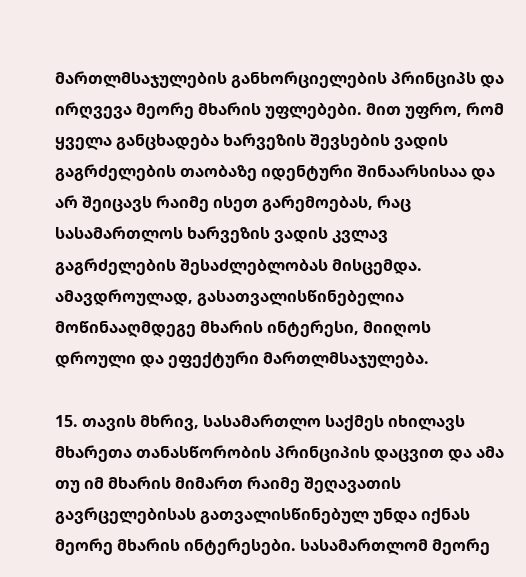მართლმსაჯულების განხორციელების პრინციპს და ირღვევა მეორე მხარის უფლებები. მით უფრო, რომ ყველა განცხადება ხარვეზის შევსების ვადის გაგრძელების თაობაზე იდენტური შინაარსისაა და არ შეიცავს რაიმე ისეთ გარემოებას, რაც სასამართლოს ხარვეზის ვადის კვლავ გაგრძელების შესაძლებლობას მისცემდა. ამავდროულად, გასათვალისწინებელია მოწინააღმდეგე მხარის ინტერესი, მიიღოს დროული და ეფექტური მართლმსაჯულება.

15. თავის მხრივ, სასამართლო საქმეს იხილავს მხარეთა თანასწორობის პრინციპის დაცვით და ამა თუ იმ მხარის მიმართ რაიმე შეღავათის გავრცელებისას გათვალისწინებულ უნდა იქნას მეორე მხარის ინტერესები. სასამართლომ მეორე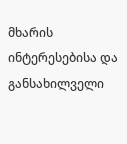მხარის ინტერესებისა და განსახილველი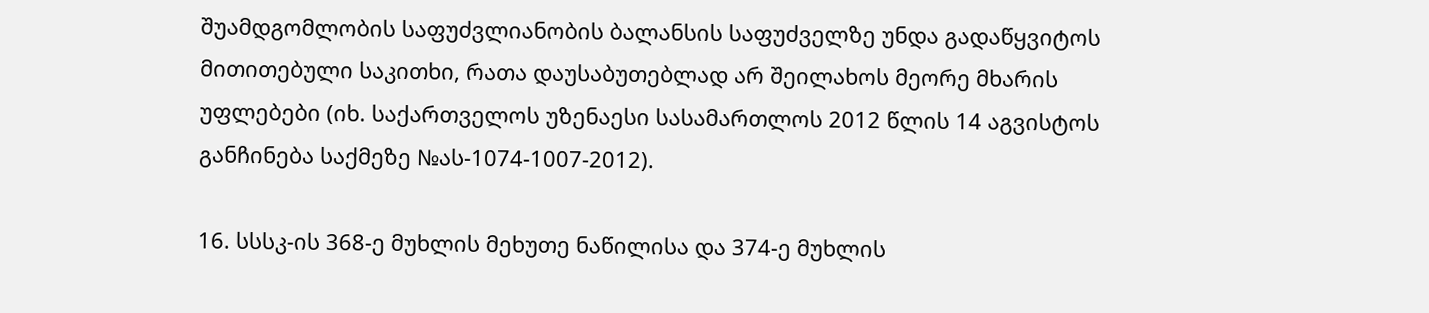შუამდგომლობის საფუძვლიანობის ბალანსის საფუძველზე უნდა გადაწყვიტოს მითითებული საკითხი, რათა დაუსაბუთებლად არ შეილახოს მეორე მხარის უფლებები (იხ. საქართველოს უზენაესი სასამართლოს 2012 წლის 14 აგვისტოს განჩინება საქმეზე №ას-1074-1007-2012).

16. სსსკ-ის 368-ე მუხლის მეხუთე ნაწილისა და 374-ე მუხლის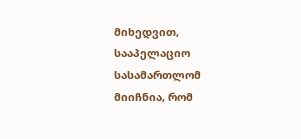მიხედვით, სააპელაციო სასამართლომ მიიჩნია, რომ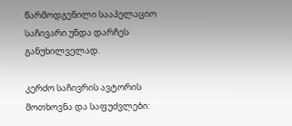წარმოდგენილი სააპელაციო საჩივარი უნდა დარჩეს განუხილველად.

კერძო საჩივრის ავტორის მოთხოვნა და საფუძვლები: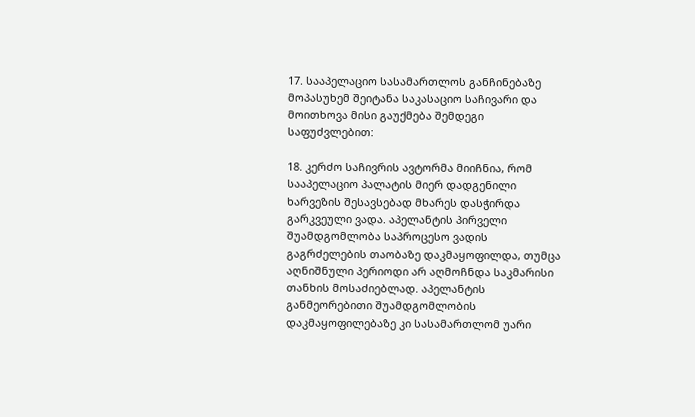17. სააპელაციო სასამართლოს განჩინებაზე მოპასუხემ შეიტანა საკასაციო საჩივარი და მოითხოვა მისი გაუქმება შემდეგი საფუძვლებით:

18. კერძო საჩივრის ავტორმა მიიჩნია, რომ სააპელაციო პალატის მიერ დადგენილი ხარვეზის შესავსებად მხარეს დასჭირდა გარკვეული ვადა. აპელანტის პირველი შუამდგომლობა საპროცესო ვადის გაგრძელების თაობაზე დაკმაყოფილდა, თუმცა აღნიშნული პერიოდი არ აღმოჩნდა საკმარისი თანხის მოსაძიებლად. აპელანტის განმეორებითი შუამდგომლობის დაკმაყოფილებაზე კი სასამართლომ უარი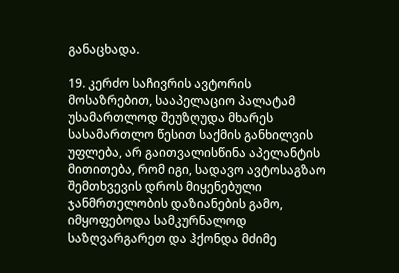განაცხადა.

19. კერძო საჩივრის ავტორის მოსაზრებით, სააპელაციო პალატამ უსამართლოდ შეუზღუდა მხარეს სასამართლო წესით საქმის განხილვის უფლება, არ გაითვალისწინა აპელანტის მითითება, რომ იგი, სადავო ავტოსაგზაო შემთხვევის დროს მიყენებული ჯანმრთელობის დაზიანების გამო, იმყოფებოდა სამკურნალოდ საზღვარგარეთ და ჰქონდა მძიმე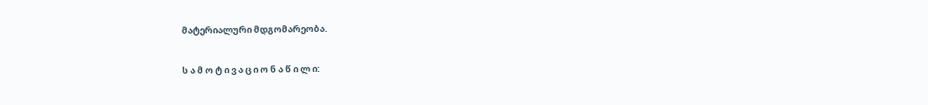მატერიალური მდგომარეობა.

ს ა მ ო ტ ი ვ ა ც ი ო ნ ა წ ი ლ ი: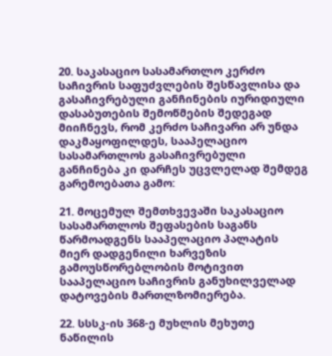20. საკასაციო სასამართლო კერძო საჩივრის საფუძვლების შესწავლისა და გასაჩივრებული განჩინების იურიდიული დასაბუთების შემოწმების შედეგად მიიჩნევს, რომ კერძო საჩივარი არ უნდა დაკმაყოფილდეს, სააპელაციო სასამართლოს გასაჩივრებული განჩინება კი დარჩეს უცვლელად შემდეგ გარემოებათა გამო:

21. მოცემულ შემთხვევაში საკასაციო სასამართლოს შეფასების საგანს წარმოადგენს სააპელაციო პალატის მიერ დადგენილი ხარვეზის გამოუსწორებლობის მოტივით სააპელაციო საჩივრის განუხილველად დატოვების მართლზომიერება.

22. სსსკ-ის 368-ე მუხლის მეხუთე ნაწილის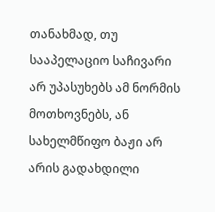თანახმად, თუ სააპელაციო საჩივარი არ უპასუხებს ამ ნორმის მოთხოვნებს, ან სახელმწიფო ბაჟი არ არის გადახდილი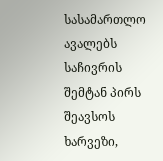სასამართლო ავალებს საჩივრის შემტან პირს შეავსოს ხარვეზი,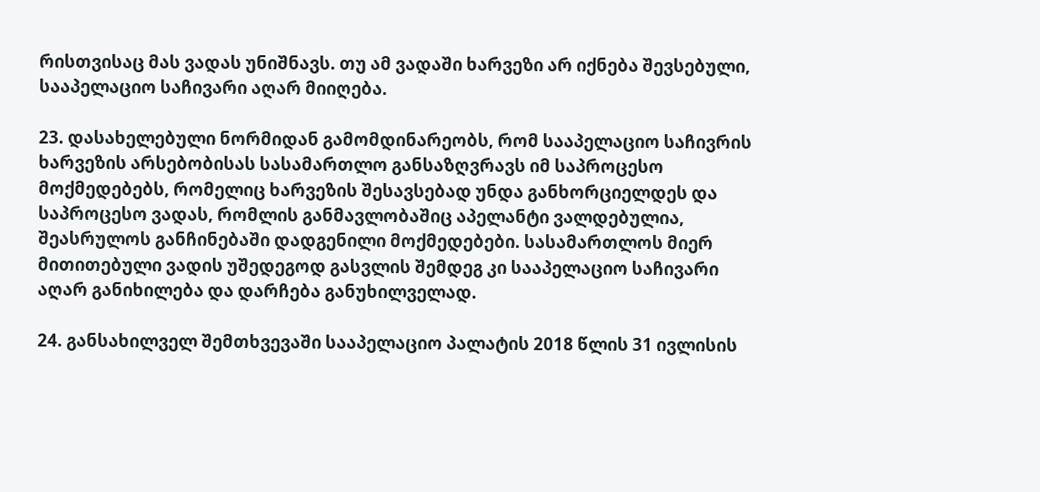რისთვისაც მას ვადას უნიშნავს. თუ ამ ვადაში ხარვეზი არ იქნება შევსებული, სააპელაციო საჩივარი აღარ მიიღება.

23. დასახელებული ნორმიდან გამომდინარეობს, რომ სააპელაციო საჩივრის ხარვეზის არსებობისას სასამართლო განსაზღვრავს იმ საპროცესო მოქმედებებს, რომელიც ხარვეზის შესავსებად უნდა განხორციელდეს და საპროცესო ვადას, რომლის განმავლობაშიც აპელანტი ვალდებულია, შეასრულოს განჩინებაში დადგენილი მოქმედებები. სასამართლოს მიერ მითითებული ვადის უშედეგოდ გასვლის შემდეგ კი სააპელაციო საჩივარი აღარ განიხილება და დარჩება განუხილველად.

24. განსახილველ შემთხვევაში სააპელაციო პალატის 2018 წლის 31 ივლისის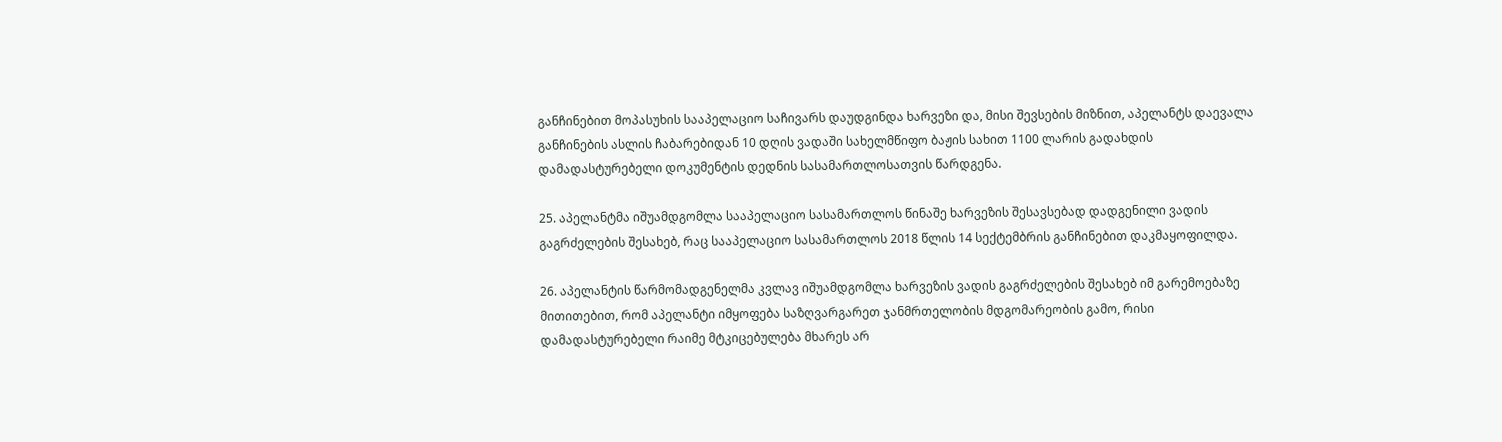განჩინებით მოპასუხის სააპელაციო საჩივარს დაუდგინდა ხარვეზი და, მისი შევსების მიზნით, აპელანტს დაევალა განჩინების ასლის ჩაბარებიდან 10 დღის ვადაში სახელმწიფო ბაჟის სახით 1100 ლარის გადახდის დამადასტურებელი დოკუმენტის დედნის სასამართლოსათვის წარდგენა.

25. აპელანტმა იშუამდგომლა სააპელაციო სასამართლოს წინაშე ხარვეზის შესავსებად დადგენილი ვადის გაგრძელების შესახებ, რაც სააპელაციო სასამართლოს 2018 წლის 14 სექტემბრის განჩინებით დაკმაყოფილდა.

26. აპელანტის წარმომადგენელმა კვლავ იშუამდგომლა ხარვეზის ვადის გაგრძელების შესახებ იმ გარემოებაზე მითითებით, რომ აპელანტი იმყოფება საზღვარგარეთ ჯანმრთელობის მდგომარეობის გამო, რისი დამადასტურებელი რაიმე მტკიცებულება მხარეს არ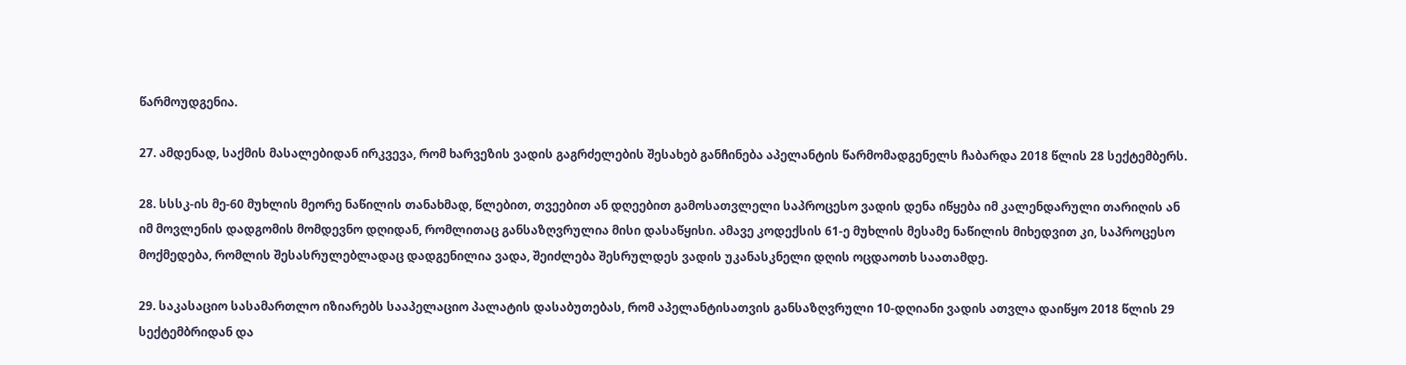წარმოუდგენია.

27. ამდენად, საქმის მასალებიდან ირკვევა, რომ ხარვეზის ვადის გაგრძელების შესახებ განჩინება აპელანტის წარმომადგენელს ჩაბარდა 2018 წლის 28 სექტემბერს.

28. სსსკ-ის მე-60 მუხლის მეორე ნაწილის თანახმად, წლებით, თვეებით ან დღეებით გამოსათვლელი საპროცესო ვადის დენა იწყება იმ კალენდარული თარიღის ან იმ მოვლენის დადგომის მომდევნო დღიდან, რომლითაც განსაზღვრულია მისი დასაწყისი. ამავე კოდექსის 61-ე მუხლის მესამე ნაწილის მიხედვით კი, საპროცესო მოქმედება, რომლის შესასრულებლადაც დადგენილია ვადა, შეიძლება შესრულდეს ვადის უკანასკნელი დღის ოცდაოთხ საათამდე.

29. საკასაციო სასამართლო იზიარებს სააპელაციო პალატის დასაბუთებას, რომ აპელანტისათვის განსაზღვრული 10-დღიანი ვადის ათვლა დაიწყო 2018 წლის 29 სექტემბრიდან და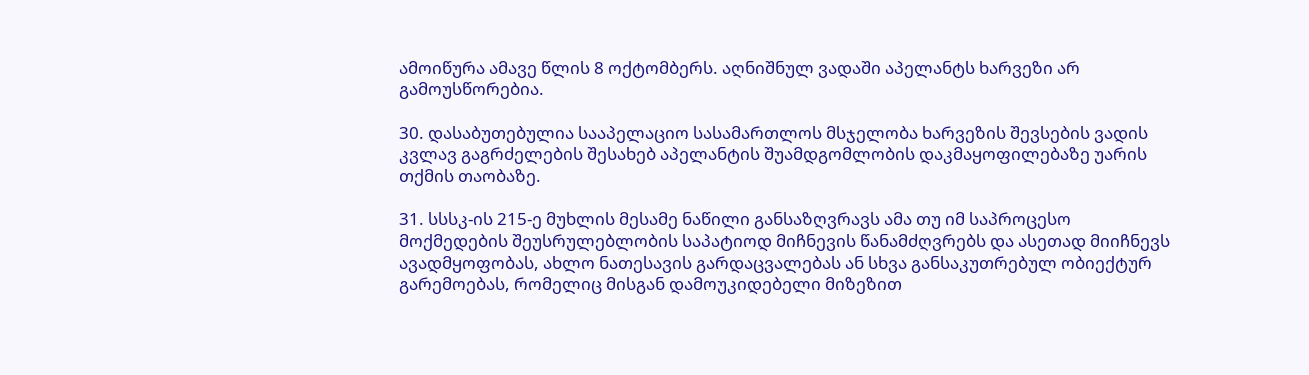ამოიწურა ამავე წლის 8 ოქტომბერს. აღნიშნულ ვადაში აპელანტს ხარვეზი არ გამოუსწორებია.

30. დასაბუთებულია სააპელაციო სასამართლოს მსჯელობა ხარვეზის შევსების ვადის კვლავ გაგრძელების შესახებ აპელანტის შუამდგომლობის დაკმაყოფილებაზე უარის თქმის თაობაზე.

31. სსსკ-ის 215-ე მუხლის მესამე ნაწილი განსაზღვრავს ამა თუ იმ საპროცესო მოქმედების შეუსრულებლობის საპატიოდ მიჩნევის წანამძღვრებს და ასეთად მიიჩნევს ავადმყოფობას, ახლო ნათესავის გარდაცვალებას ან სხვა განსაკუთრებულ ობიექტურ გარემოებას, რომელიც მისგან დამოუკიდებელი მიზეზით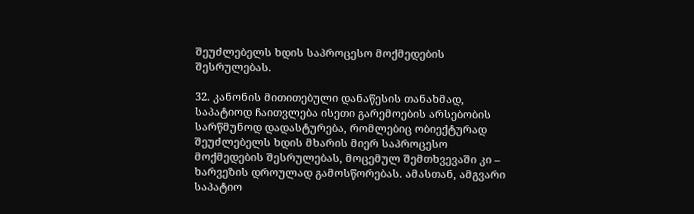შეუძლებელს ხდის საპროცესო მოქმედების შესრულებას.

32. კანონის მითითებული დანაწესის თანახმად, საპატიოდ ჩაითვლება ისეთი გარემოების არსებობის სარწმუნოდ დადასტურება, რომლებიც ობიექტურად შეუძლებელს ხდის მხარის მიერ საპროცესო მოქმედების შესრულებას, მოცემულ შემთხვევაში კი – ხარვეზის დროულად გამოსწორებას. ამასთან, ამგვარი საპატიო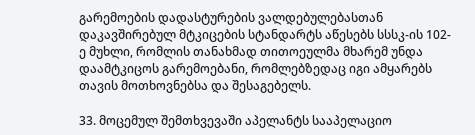გარემოების დადასტურების ვალდებულებასთან დაკავშირებულ მტკიცების სტანდარტს აწესებს სსსკ-ის 102-ე მუხლი, რომლის თანახმად თითოეულმა მხარემ უნდა დაამტკიცოს გარემოებანი, რომლებზედაც იგი ამყარებს თავის მოთხოვნებსა და შესაგებელს.

33. მოცემულ შემთხვევაში აპელანტს სააპელაციო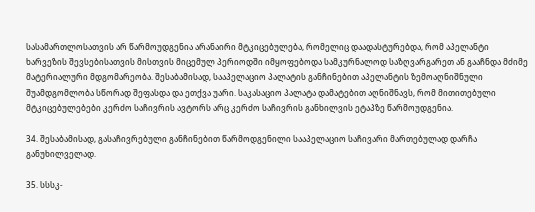სასამართლოსათვის არ წარმოუდგენია არანაირი მტკიცებულება, რომელიც დაადასტურებდა, რომ აპელანტი ხარვეზის შევსებისათვის მისთვის მიცემულ პერიოდში იმყოფებოდა სამკურნალოდ საზღვარგარეთ ან გააჩნდა მძიმე მატერიალური მდგომარეობა. შესაბამისად, სააპელაციო პალატის განჩინებით აპელანტის ზემოაღნიშნული შუამდგომლობა სწორად შეფასდა და ეთქვა უარი. საკასაციო პალატა დამატებით აღნიშნავს, რომ მითითებული მტკიცებულებები კერძო საჩივრის ავტორს არც კერძო საჩივრის განხილვის ეტაპზე წარმოუდგენია.

34. შესაბამისად, გასაჩივრებული განჩინებით წარმოდგენილი სააპელაციო საჩივარი მართებულად დარჩა განუხილველად.

35. სსსკ-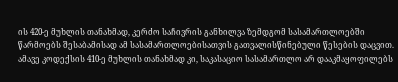ის 420-ე მუხლის თანახმად, კერძო საჩივრის განხილვა ზემდგომ სასამართლოებში წარმოებს შესაბამისად ამ სასამართლოებისათვის გათვალისწინებული წესების დაცვით. ამავე კოდექსის 410-ე მუხლის თანახმად კი, საკასაციო სასამართლო არ დააკმაყოფილებს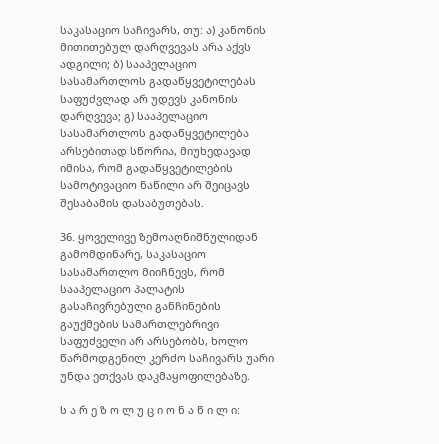საკასაციო საჩივარს, თუ: ა) კანონის მითითებულ დარღვევას არა აქვს ადგილი; ბ) სააპელაციო სასამართლოს გადაწყვეტილებას საფუძვლად არ უდევს კანონის დარღვევა; გ) სააპელაციო სასამართლოს გადაწყვეტილება არსებითად სწორია, მიუხედავად იმისა, რომ გადაწყვეტილების სამოტივაციო ნაწილი არ შეიცავს შესაბამის დასაბუთებას.

36. ყოველივე ზემოაღნიშნულიდან გამომდინარე, საკასაციო სასამართლო მიიჩნევს, რომ სააპელაციო პალატის გასაჩივრებული განჩინების გაუქმების სამართლებრივი საფუძველი არ არსებობს, ხოლო წარმოდგენილ კერძო საჩივარს უარი უნდა ეთქვას დაკმაყოფილებაზე.

ს ა რ ე ზ ო ლ უ ც ი ო ნ ა წ ი ლ ი: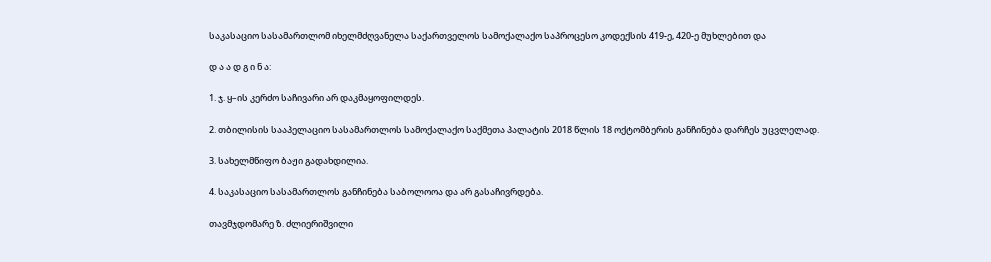საკასაციო სასამართლომ იხელმძღვანელა საქართველოს სამოქალაქო საპროცესო კოდექსის 419-ე, 420-ე მუხლებით და

დ ა ა დ გ ი ნ ა:

1. ჯ. ყ–ის კერძო საჩივარი არ დაკმაყოფილდეს.

2. თბილისის სააპელაციო სასამართლოს სამოქალაქო საქმეთა პალატის 2018 წლის 18 ოქტომბერის განჩინება დარჩეს უცვლელად.

3. სახელმწიფო ბაჟი გადახდილია.

4. საკასაციო სასამართლოს განჩინება საბოლოოა და არ გასაჩივრდება.

თავმჯდომარე ზ. ძლიერიშვილი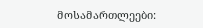მოსამართლეები: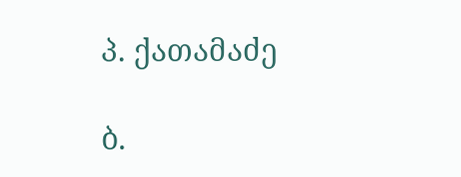პ. ქათამაძე

ბ.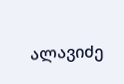ალავიძე